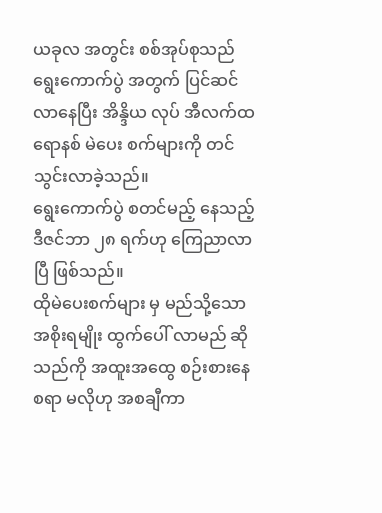ယခုလ အတွင်း စစ်အုပ်စုသည် ရွေးကောက်ပွဲ အတွက် ပြင်ဆင်လာနေပြီး အိန္ဒိယ လုပ် အီလက်ထရောနစ် မဲပေး စက်များကို တင်သွင်းလာခဲ့သည်။
ရွေးကောက်ပွဲ စတင်မည့် နေသည့် ဒီဇင်ဘာ ၂၈ ရက်ဟု ကြေညာလာပြီ ဖြစ်သည်။
ထိုမဲပေးစက်များ မှ မည်သို့သော အစိုးရမျိုး ထွက်ပေါ် လာမည် ဆိုသည်ကို အထူးအထွေ စဉ်းစားနေစရာ မလိုဟု အစချီကာ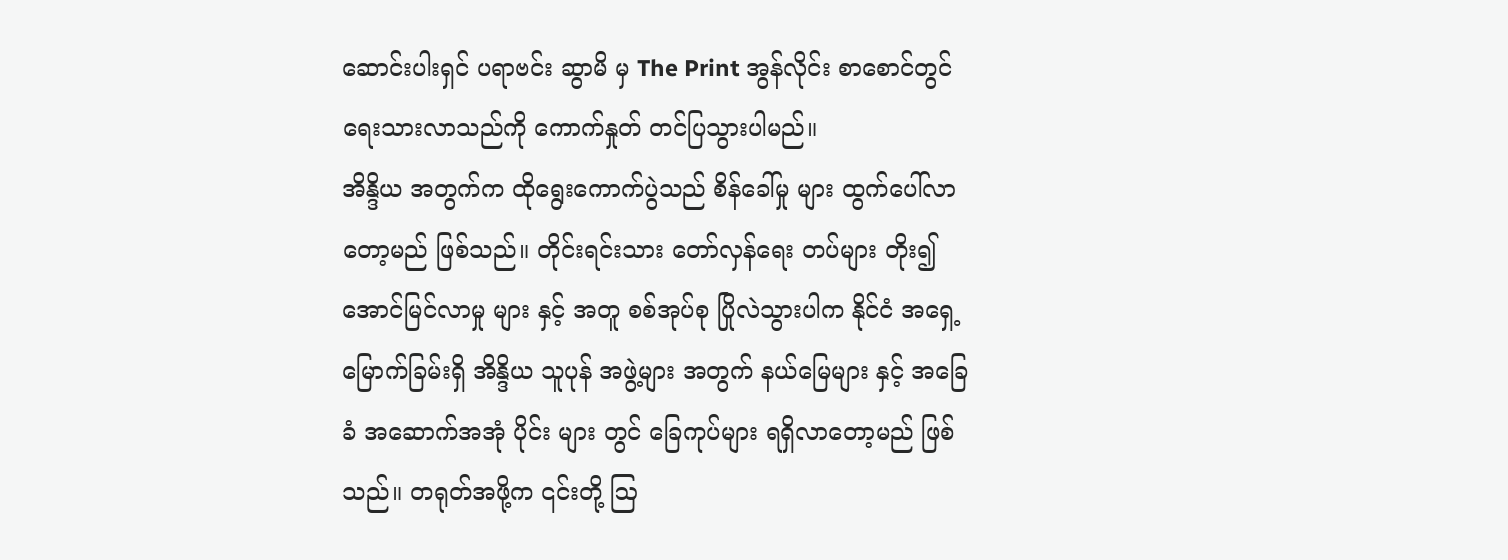ဆောင်းပါးရှင် ပရာဗင်း ဆွာမိ မှ The Print အွန်လိုင်း စာစောင်တွင် ရေးသားလာသည်ကို ကောက်နှုတ် တင်ပြသွားပါမည်။
အိန္ဒိယ အတွက်က ထိုရွေးကောက်ပွဲသည် စိန်ခေါ်မှု များ ထွက်ပေါ်လာတော့မည် ဖြစ်သည်။ တိုင်းရင်းသား တော်လှန်ရေး တပ်များ တိုး၍ အောင်မြင်လာမှု များ နှင့် အတူ စစ်အုပ်စု ပြိုလဲသွားပါက နိုင်ငံ အရှေ့မြောက်ခြမ်းရှိ အိန္ဒိယ သူပုန် အဖွဲ့များ အတွက် နယ်မြေများ နှင့် အခြေခံ အဆောက်အအုံ ပိုင်း များ တွင် ခြေကုပ်များ ရရှိလာတော့မည် ဖြစ်သည်။ တရုတ်အဖို့က ၎င်းတို့ ဩ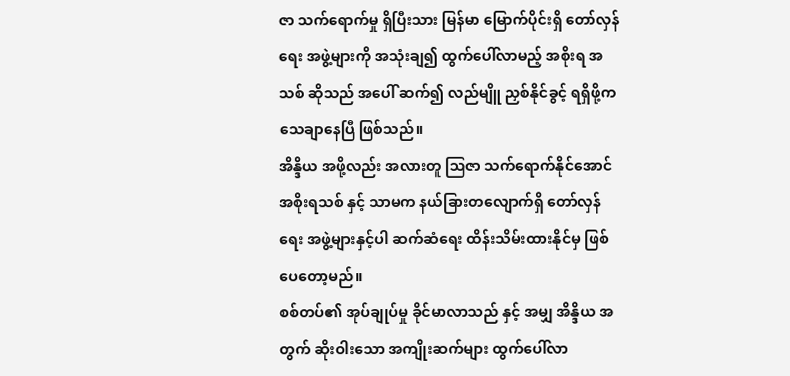ဇာ သက်ရောက်မှု ရှိပြီးသား မြန်မာ မြောက်ပိုင်းရှိ တော်လှန်ရေး အဖွဲ့များကို အသုံးချ၍ ထွက်ပေါ်လာမည့် အစိုးရ အသစ် ဆိုသည် အပေါ် ဆက်၍ လည်မျိူ ညှစ်နိုင်ခွင့် ရရှိဖို့က သေချာနေပြီ ဖြစ်သည်။
အိန္ဒိယ အဖို့လည်း အလားတူ ဩဇာ သက်ရောက်နိုင်အောင် အစိုးရသစ် နှင့် သာမက နယ်ခြားတလျောက်ရှိ တော်လှန်ရေး အဖွဲ့များနှင့်ပါ ဆက်ဆံရေး ထိန်းသိမ်းထားနိုင်မှ ဖြစ်ပေတော့မည်။
စစ်တပ်၏ အုပ်ချုပ်မှု ခိုင်မာလာသည် နှင့် အမျှ အိန္ဒိယ အတွက် ဆိုးဝါးသော အကျိုးဆက်များ ထွက်ပေါ်လာ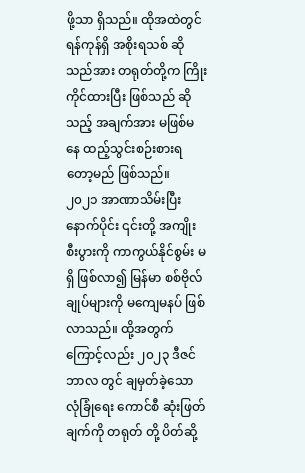ဖို့သာ ရှိသည်။ ထိုအထဲတွင် ရန်ကုန်ရှိ အစိုးရသစ် ဆိုသည်အား တရုတ်တို့က ကြိုးကိုင်ထားပြီး ဖြစ်သည် ဆိုသည့် အချက်အား မဖြစ်မနေ ထည့်သွင်းစဉ်းစားရတော့မည် ဖြစ်သည်။
၂၀၂၁ အာဏာသိမ်းပြီး နောက်ပိုင်း ၎င်းတို့ အကျိုးစီးပွားကို ကာကွယ်နိုင်စွမ်း မရှိ ဖြစ်လာ၍ မြန်မာ စစ်ဗိုလ်ချုပ်များကို မကျေမနပ် ဖြစ်လာသည်။ ထို့အတွက်ကြောင့်လည်း ၂၀၂၃ ဒီဇင်ဘာလ တွင် ချမှတ်ခဲ့သော လုံခြုံရေး ကောင်စီ ဆုံးဖြတ်ချက်ကို တရုတ် တို့ ပိတ်ဆို့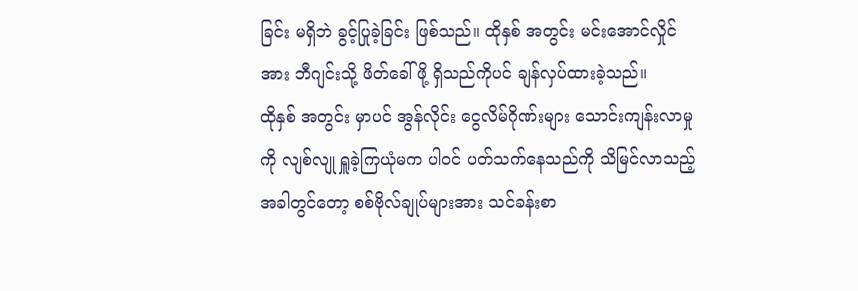ခြင်း မရှိဘဲ ခွင့်ပြုခဲ့ခြင်း ဖြစ်သည်။ ထိုနှစ် အတွင်း မင်းအောင်လှိုင် အား ဘီဂျင်းသို့ ဖိတ်ခေါ်ဖို့ ရှိသည်ကိုပင် ချန်လှပ်ထားခဲ့သည်။
ထိုနှစ် အတွင်း မှာပင် အွန်လိုင်း ငွေလိမ်ဂိုဏ်းများ သောင်းကျန်းလာမှု ကို လျစ်လျု ရှူခဲ့ကြယုံမက ပါဝင် ပတ်သက်နေသည်ကို သိမြင်လာသည့် အခါတွင်တော့ စစ်ဗိုလ်ချုပ်များအား သင်ခန်းစာ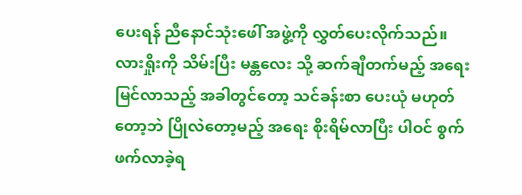ပေးရန် ညီနောင်သုံးဖေါ် အဖွဲ့ကို လွှတ်ပေးလိုက်သည်။
လားရှိုးကို သိမ်းပြီး မန္တလေး သို့ ဆက်ချီတက်မည့် အရေး မြင်လာသည့် အခါတွင်တော့ သင်ခန်းစာ ပေးယုံ မဟုတ်တော့ဘဲ ပြိုလဲတော့မည့် အရေး စိုးရိမ်လာပြီး ပါဝင် စွက်ဖက်လာခဲ့ရ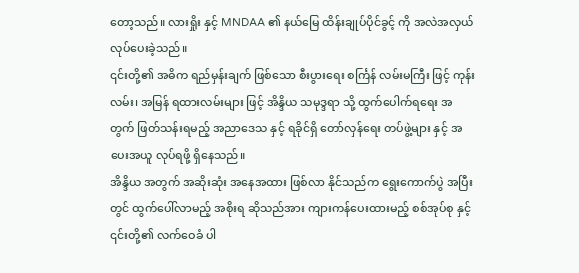တော့သည်။ လားရှိုး နှင့် MNDAA ၏ နယ်မြေ ထိန်းချုပ်ပိုင်ခွင့် ကို အလဲအလှယ် လုပ်ပေးခဲ့သည်။
၎င်းတို့၏ အဓိက ရည်မှန်းချက် ဖြစ်သော စီးပွားရေး စင်္ကြန် လမ်းမကြီး ဖြင့် ကုန်းလမ်း၊ အမြန် ရထားလမ်းများ ဖြင့် အိန္ဒိယ သမုဒ္ဒရာ သို့ ထွက်ပေါက်ရရေး အတွက် ဖြတ်သန်းရမည့် အညာဒေသ နှင့် ရခိုင်ရှိ တော်လှန်ရေး တပ်ဖွဲ့များ နှင့် အပေးအယူ လုပ်ရဖို့ ရှိနေသည်။
အိန္ဒိယ အတွက် အဆိုးဆုံး အနေအထား ဖြစ်လာ နိုင်သည်က ရွေးကောက်ပွဲ အပြီး တွင် ထွက်ပေါ်လာမည့် အစိုးရ ဆိုသည်အား ကျားကန်ပေးထားမည့် စစ်အုပ်စု နှင့် ၎င်းတို့၏ လက်ဝေခံ ပါ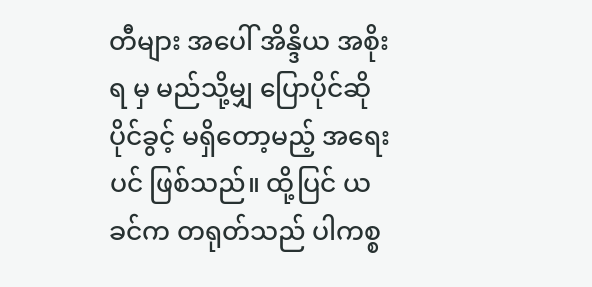တီများ အပေါ် အိန္ဒိယ အစိုးရ မှ မည်သို့မျှ ပြောပိုင်ဆိုပိုင်ခွင့် မရှိတော့မည့် အရေးပင် ဖြစ်သည်။ ထို့ပြင် ယခင်က တရုတ်သည် ပါကစ္စ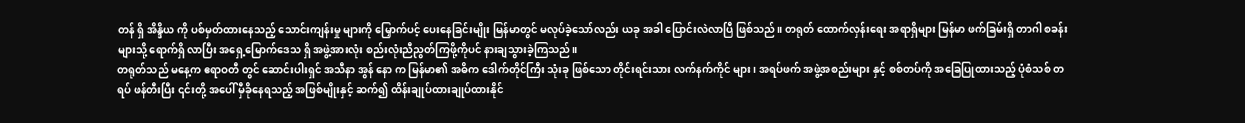တန် ရှိ အိန္ဒိယ ကို ပစ်မှတ်ထားနေသည့် သောင်းကျန်းမှု များကို မြှောက်ပင့် ပေးနေခြင်းမျိုး မြန်မာတွင် မလုပ်ခဲ့သော်လည်း ယခု အခါ ပြောင်းလဲလာပြီ ဖြစ်သည်။ တရုတ် ထောက်လှန်းရေး အရာရှိများ မြန်မာ ဖက်ခြမ်းရှိ တာဂါ စခန်းများသို့ ရောက်ရှိ လာပြီး အရှေ့မြောက်ဒေသ ရှိ အဖွဲ့အားလုံး စည်းလုံးညီညွတ်ကြဖို့ကိုပင် နားချသွားခဲ့ကြသည်။
တရုတ်သည် မနေ့က ဧရာဝတီ တွင် ဆောင်းပါးရှင် အသီနာ အွန် နော က မြန်မာ၏ အဓိက ဒေါက်တိုင်ကြီး သုံးခု ဖြစ်သော တိုင်းရင်းသား လက်နက်ကိုင် များ၊ အရပ်ဖက် အဖွဲ့အစည်းများ နှင့် စစ်တပ်ကို အခြေပြုထားသည့် ပုံစံသစ် တရပ် ဖန်တီးပြီး ၎င်းတို့ အပေါ် မှီခိုနေရသည့် အဖြစ်မျိုးနှင့် ဆက်၍ ထိန်းချုပ်ထားချုပ်ထားနိုင်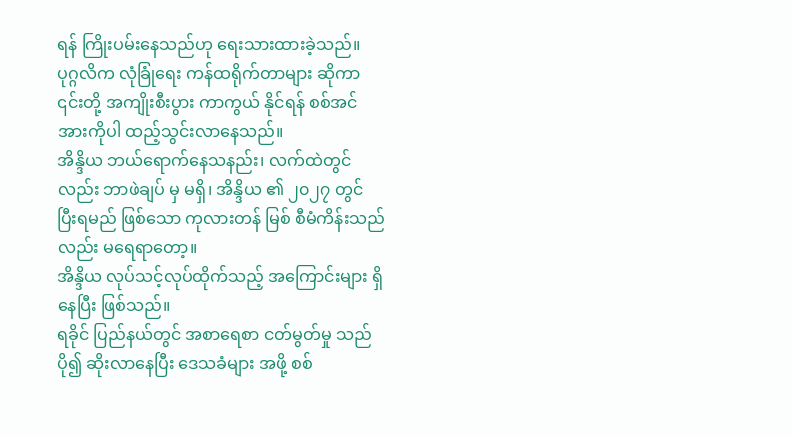ရန် ကြိုးပမ်းနေသည်ဟု ရေးသားထားခဲ့သည်။ ပုဂ္ဂလိက လုံခြုံရေး ကန်ထရိုက်တာများ ဆိုကာ ၎င်းတို့ အကျိုးစီးပွား ကာကွယ် နိုင်ရန် စစ်အင်အားကိုပါ ထည့်သွင်းလာနေသည်။
အိန္ဒိယ ဘယ်ရောက်နေသနည်း၊ လက်ထဲတွင်လည်း ဘာဖဲချပ် မှ မရှိ၊ အိန္ဒိယ ၏ ၂၀၂၇ တွင် ပြီးရမည် ဖြစ်သော ကုလားတန် မြစ် စီမံကိန်းသည်လည်း မရေရာတော့။
အိန္ဒိယ လုပ်သင့်လုပ်ထိုက်သည့် အကြောင်းများ ရှိနေပြီး ဖြစ်သည်။
ရခိုင် ပြည်နယ်တွင် အစာရေစာ ငတ်မွတ်မှု သည် ပို၍ ဆိုးလာနေပြီး ဒေသခံများ အဖို့ စစ်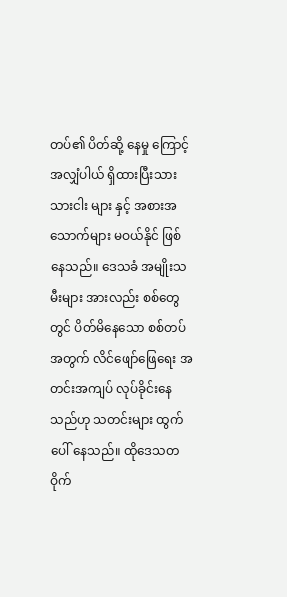တပ်၏ ပိတ်ဆို့ နေမှု ကြောင့် အလျှံပါယ် ရှိထားပြီးသား သားငါး များ နှင့် အစားအသောက်များ မဝယ်နိုင် ဖြစ်နေသည်။ ဒေသခံ အမျိုးသမီးများ အားလည်း စစ်တွေ တွင် ပိတ်မိနေသော စစ်တပ် အတွက် လိင်ဖျော်ဖြေရေး အတင်းအကျပ် လုပ်ခိုင်းနေသည်ဟု သတင်းများ ထွက်ပေါ် နေသည်။ ထိုဒေသတဝိုက်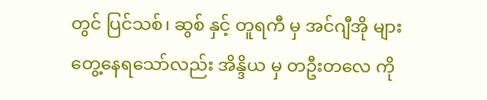တွင် ပြင်သစ်၊ ဆွစ် နှင့် တူရကီ မှ အင်ဂျီအို များ တွေ့နေရသော်လည်း အိန္ဒိယ မှ တဦးတလေ ကို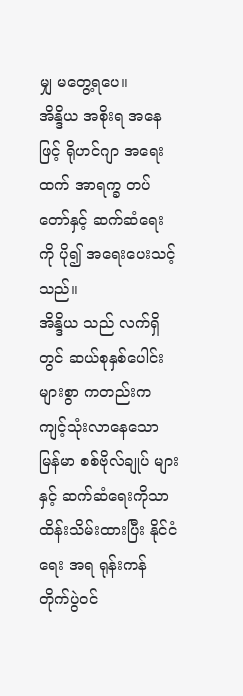မျှ မတွေ့ရပေ။
အိန္ဒိယ အစိုးရ အနေဖြင့် ရိုဟင်ဂျာ အရေးထက် အာရက္ခ တပ်တော်နှင့် ဆက်ဆံရေး ကို ပို၍ အရေးပေးသင့်သည်။
အိန္ဒိယ သည် လက်ရှိတွင် ဆယ်စုနှစ်ပေါင်း များစွာ ကတည်းက ကျင့်သုံးလာနေသော မြန်မာ စစ်ဗိုလ်ချုပ် များ နှင့် ဆက်ဆံရေးကိုသာ ထိန်းသိမ်းထားပြီး နိုင်ငံရေး အရ ရုန်းကန် တိုက်ပွဲဝင်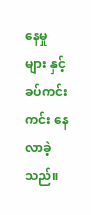နေမှု များ နှင့် ခပ်ကင်းကင်း နေ လာခဲ့သည်။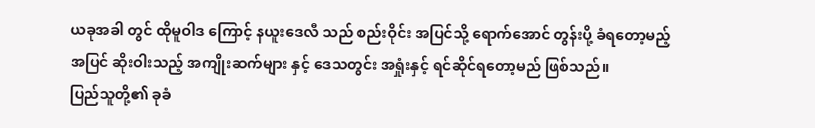ယခုအခါ တွင် ထိုမူဝါဒ ကြောင့် နယူးဒေလီ သည် စည်းဝိုင်း အပြင်သို့ ရောက်အောင် တွန်းပို့ ခံရတော့မည့် အပြင် ဆိုးဝါးသည့် အကျိုးဆက်များ နှင့် ဒေသတွင်း အရှုံးနှင့် ရင်ဆိုင်ရတော့မည် ဖြစ်သည်။
ပြည်သူတို့၏ ခုခံ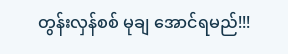တွန်းလှန်စစ် မုချ အောင်ရမည်!!!